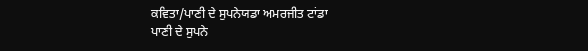ਕਵਿਤਾ/ਪਾਣੀ ਦੇ ਸੁਪਨੇਯਡਾ ਅਮਰਜੀਤ ਟਾਂਡਾ
ਪਾਣੀ ਦੇ ਸੁਪਨੇ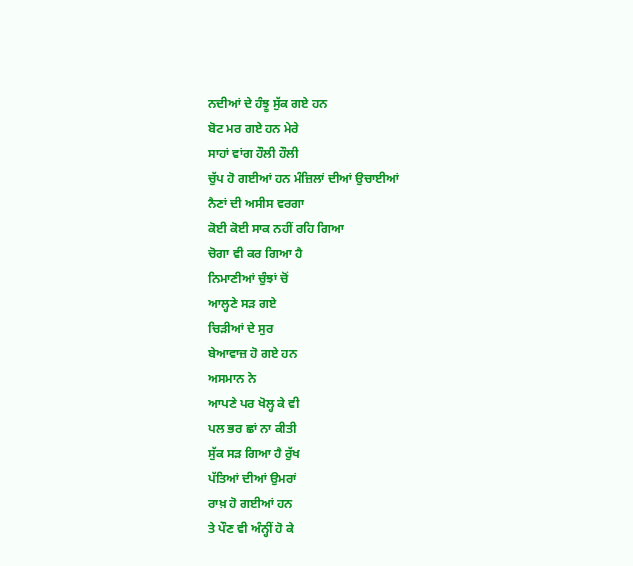ਨਦੀਆਂ ਦੇ ਹੰਝੂ ਸੁੱਕ ਗਏ ਹਨ
ਬੋਟ ਮਰ ਗਏ ਹਨ ਮੇਰੇ
ਸਾਹਾਂ ਵਾਂਗ ਹੌਲੀ ਹੌਲੀ
ਚੁੱਪ ਹੋ ਗਈਆਂ ਹਨ ਮੰਜ਼ਿਲਾਂ ਦੀਆਂ ਉਚਾਈਆਂ
ਨੈਣਾਂ ਦੀ ਅਸੀਸ ਵਰਗਾ
ਕੋਈ ਕੋਈ ਸਾਕ ਨਹੀਂ ਰਹਿ ਗਿਆ
ਚੋਗਾ ਵੀ ਕਰ ਗਿਆ ਹੈ
ਨਿਮਾਣੀਆਂ ਚੁੰਝਾਂ ਚੋਂ
ਆਲ੍ਹਣੇ ਸੜ ਗਏ
ਚਿੜੀਆਂ ਦੇ ਸੁਰ
ਬੇਆਵਾਜ਼ ਹੋ ਗਏ ਹਨ
ਅਸਮਾਨ ਨੇ
ਆਪਣੇ ਪਰ ਖੋਲ੍ਹ ਕੇ ਵੀ
ਪਲ ਭਰ ਛਾਂ ਨਾ ਕੀਤੀ
ਸੁੱਕ ਸੜ ਗਿਆ ਹੈ ਰੁੱਖ
ਪੱਤਿਆਂ ਦੀਆਂ ਉਮਰਾਂ
ਰਾਖ਼ ਹੋ ਗਈਆਂ ਹਨ
ਤੇ ਪੌਣ ਵੀ ਅੰਨ੍ਹੀਂ ਹੋ ਕੇ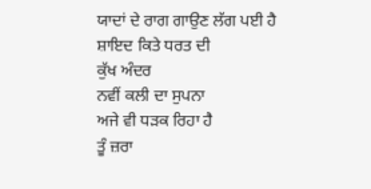ਯਾਦਾਂ ਦੇ ਰਾਗ ਗਾਉਣ ਲੱਗ ਪਈ ਹੈ
ਸ਼ਾਇਦ ਕਿਤੇ ਧਰਤ ਦੀ
ਕੁੱਖ ਅੰਦਰ
ਨਵੀਂ ਕਲੀ ਦਾ ਸੁਪਨਾ
ਅਜੇ ਵੀ ਧੜਕ ਰਿਹਾ ਹੈ
ਤੂੰ ਜ਼ਰਾ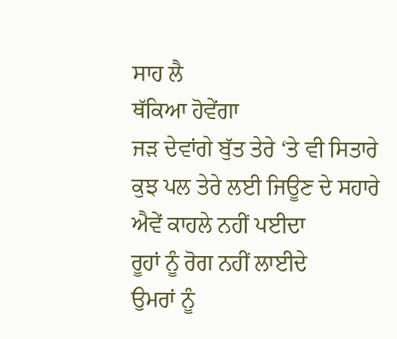ਸਾਹ ਲੈ
ਥੱਕਿਆ ਹੋਵੇਂਗਾ
ਜੜ ਦੇਵਾਂਗੇ ਬੁੱਤ ਤੇਰੇ ‘ਤੇ ਵੀ ਸਿਤਾਰੇ
ਕੁਝ ਪਲ ਤੇਰੇ ਲਈ ਜਿਊਣ ਦੇ ਸਹਾਰੇ
ਐਵੇਂ ਕਾਹਲੇ ਨਹੀਂ ਪਈਦਾ
ਰੂਹਾਂ ਨੂੰ ਰੋਗ ਨਹੀਂ ਲਾਈਦੇ
ਉਮਰਾਂ ਨੂੰ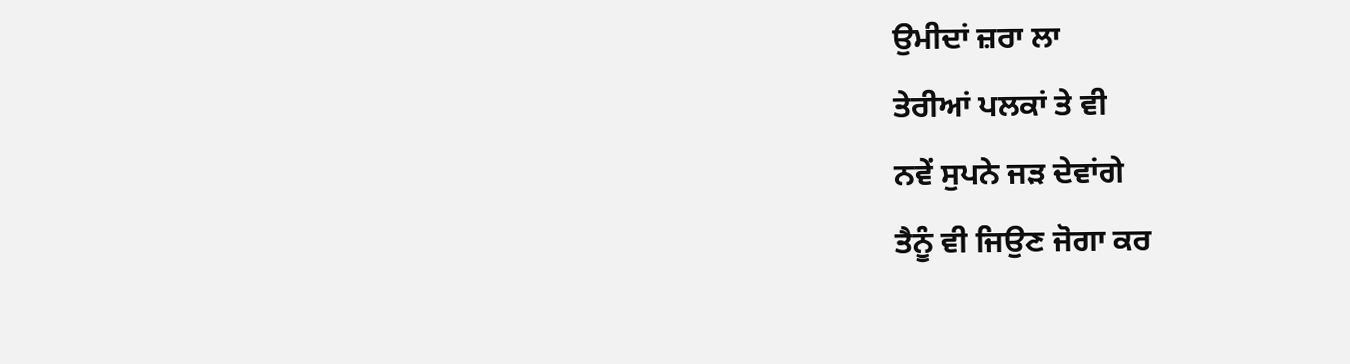ਉਮੀਦਾਂ ਜ਼ਰਾ ਲਾ
ਤੇਰੀਆਂ ਪਲਕਾਂ ਤੇ ਵੀ
ਨਵੇਂ ਸੁਪਨੇ ਜੜ ਦੇਵਾਂਗੇ
ਤੈਨੂੰ ਵੀ ਜਿਉਣ ਜੋਗਾ ਕਰ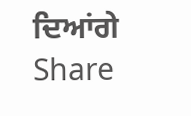ਦਿਆਂਗੇ
Share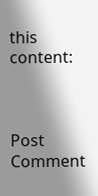this content:



Post Comment